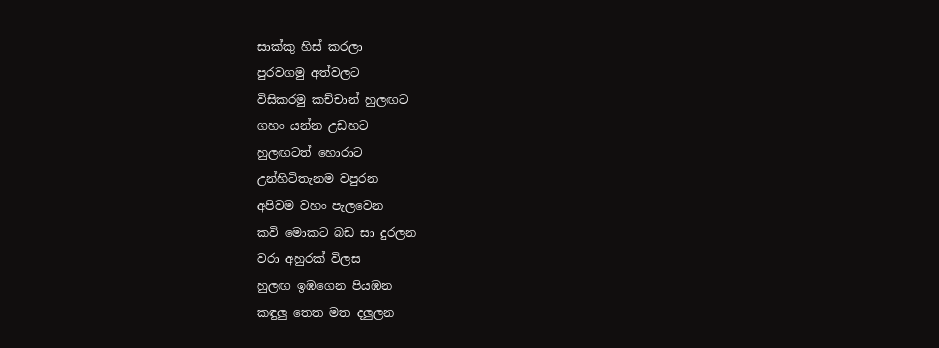සාක්කු හිස් කරලා
පුරවගමු අත්වලට
විසිකරමු කච්චාන් හුලඟට
ගහං යන්න උඩහට
හුලඟටත් හොරාට
උන්හිටිතැනම වපුරන
අපිවම වහං පැලවෙන
කවි මොකට බඩ සා දුරලන
වරා අහුරක් විලස
හුලඟ ඉඹගෙන පියඹන
කඳුලු තෙත මත දලුලන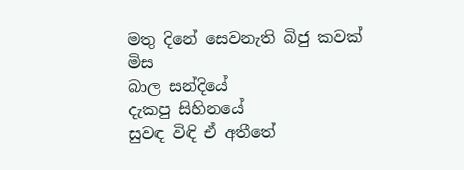මතු දිනේ සෙවනැති බිජු කවක් මිස
බාල සන්දියේ
දැකපු සිහිනයේ
සුවඳ විඳි ඒ අතීතේ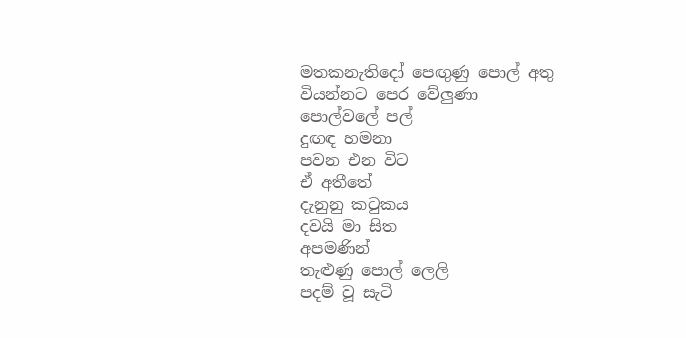මතකනැතිදෝ පෙඟුණු පොල් අතු
වියන්නට පෙර වේලුණා
පොල්වලේ පල්
දුඟඳ හමනා
පවන එන විට
ඒ අතීතේ
දැනුනු කටුකය
දවයි මා සිත
අපමණින්
තැළුණු පොල් ලෙලි
පදම් වූ සැටි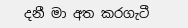දනී මා අත කරගැටී